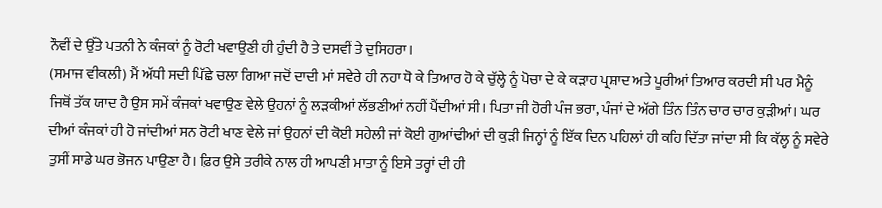ਨੌਵੀਂ ਦੇ ਉੱਤੇ ਪਤਨੀ ਨੇ ਕੰਜਕਾਂ ਨੂੰ ਰੋਟੀ ਖਵਾਉਣੀ ਹੀ ਹੁੰਦੀ ਹੈ ਤੇ ਦਸਵੀਂ ਤੇ ਦੁਸਿਹਰਾ।
(ਸਮਾਜ ਵੀਕਲੀ) ਮੈਂ ਅੱਧੀ ਸਦੀ ਪਿੱਛੇ ਚਲਾ ਗਿਆ ਜਦੋਂ ਦਾਦੀ ਮਾਂ ਸਵੇਰੇ ਹੀ ਨਹਾ ਧੋ ਕੇ ਤਿਆਰ ਹੋ ਕੇ ਚੁੱਲ੍ਹੇ ਨੂੰ ਪੋਚਾ ਦੇ ਕੇ ਕੜਾਹ ਪ੍ਰਸ਼ਾਦ ਅਤੇ ਪੂਰੀਆਂ ਤਿਆਰ ਕਰਦੀ ਸੀ ਪਰ ਮੈਨੂੰ ਜਿਥੋਂ ਤੱਕ ਯਾਦ ਹੈ ਉਸ ਸਮੇਂ ਕੰਜਕਾਂ ਖਵਾਉਣ ਵੇਲੇ ਉਹਨਾਂ ਨੂੰ ਲੜਕੀਆਂ ਲੱਭਣੀਆਂ ਨਹੀਂ ਪੈਂਦੀਆਂ ਸੀ। ਪਿਤਾ ਜੀ ਹੋਰੀ ਪੰਜ ਭਰਾ, ਪੰਜਾਂ ਦੇ ਅੱਗੇ ਤਿੰਨ ਤਿੰਨ ਚਾਰ ਚਾਰ ਕੁੜੀਆਂ। ਘਰ ਦੀਆਂ ਕੰਜਕਾਂ ਹੀ ਹੋ ਜਾਂਦੀਆਂ ਸਨ ਰੋਟੀ ਖਾਣ ਵੇਲੇ ਜਾਂ ਉਹਨਾਂ ਦੀ ਕੋਈ ਸਹੇਲੀ ਜਾਂ ਕੋਈ ਗੁਆਂਢੀਆਂ ਦੀ ਕੁੜੀ ਜਿਨ੍ਹਾਂ ਨੂੰ ਇੱਕ ਦਿਨ ਪਹਿਲਾਂ ਹੀ ਕਹਿ ਦਿੱਤਾ ਜਾਂਦਾ ਸੀ ਕਿ ਕੱਲ੍ਹ ਨੂੰ ਸਵੇਰੇ ਤੁਸੀਂ ਸਾਡੇ ਘਰ ਭੋਜਨ ਪਾਉਣਾ ਹੈ। ਫ਼ਿਰ ਉਸੇ ਤਰੀਕੇ ਨਾਲ ਹੀ ਆਪਣੀ ਮਾਤਾ ਨੂੰ ਇਸੇ ਤਰ੍ਹਾਂ ਦੀ ਹੀ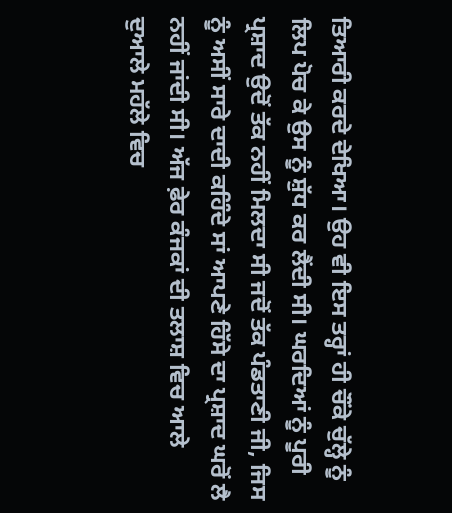ਤਿਆਰੀ ਕਰਦੇ ਦੇਖਿਆ। ਉਹ ਵੀ ਇਸ ਤਰ੍ਹਾਂ ਹੀ ਚੌਂਕੇ ਚੁੱਲ੍ਹੇ ਨੂੰ ਲਿਪ ਪੋਚ ਕੇ ਉਸ ਨੂੰ ਸ਼ੁੱਧ ਕਰ ਲੈਂਦੀ ਸੀ। ਘਰਦਿਆਂ ਨੂੰ ਪੂਰੀ ਪ੍ਰਸ਼ਾਦ ਉਦੋਂ ਤੱਕ ਨਹੀਂ ਮਿਲਦਾ ਸੀ ਜਦੋਂ ਤੱਕ ਪੰਡਤਾਣੀ ਜੀ, ਜਿਸ ਨੂੰ ਅਸੀਂ ਸਾਰੇ ਦਾਦੀ ਕਹਿੰਦੇ ਸਾਂ ਆਪਣੇ ਹਿੱਸੇ ਦਾ ਪ੍ਰਸ਼ਾਦ ਘਰੋਂ ਲੈ ਨਹੀਂ ਜਾਂਦੀ ਸੀ। ਅੱਜ ਫ਼ੇਰ ਕੰਜਕਾਂ ਦੀ ਤਲਾਸ਼ ਵਿਚ ਆਲੇ ਦੁਆਲੇ ਮਹੱਲੇ ਵਿਚ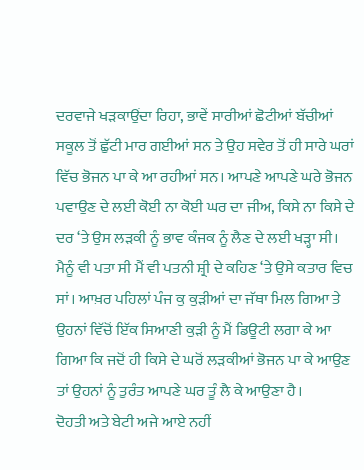ਦਰਵਾਜੇ ਖੜਕਾਉਂਦਾ ਰਿਹਾ, ਭਾਵੇਂ ਸਾਰੀਆਂ ਛੋਟੀਆਂ ਬੱਚੀਆਂ ਸਕੂਲ ਤੋਂ ਛੁੱਟੀ ਮਾਰ ਗਈਆਂ ਸਨ ਤੇ ਉਹ ਸਵੇਰ ਤੋਂ ਹੀ ਸਾਰੇ ਘਰਾਂ ਵਿੱਚ ਭੋਜਨ ਪਾ ਕੇ ਆ ਰਹੀਆਂ ਸਨ। ਆਪਣੇ ਆਪਣੇ ਘਰੇ ਭੋਜਨ ਪਵਾਉਣ ਦੇ ਲਈ ਕੋਈ ਨਾ ਕੋਈ ਘਰ ਦਾ ਜੀਅ, ਕਿਸੇ ਨਾ ਕਿਸੇ ਦੇ ਦਰ ‘ਤੇ ਉਸ ਲੜਕੀ ਨੂੰ ਭਾਵ ਕੰਜਕ ਨੂੰ ਲੈਣ ਦੇ ਲਈ ਖੜ੍ਹਾ ਸੀ। ਮੈਨੂੰ ਵੀ ਪਤਾ ਸੀ ਮੈਂ ਵੀ ਪਤਨੀ ਸ਼੍ਰੀ ਦੇ ਕਹਿਣ ‘ਤੇ ਉਸੇ ਕਤਾਰ ਵਿਚ ਸਾਂ। ਆਖ਼ਰ ਪਹਿਲਾਂ ਪੰਜ ਕੁ ਕੁੜੀਆਂ ਦਾ ਜੱਥਾ ਮਿਲ ਗਿਆ ਤੇ ਉਹਨਾਂ ਵਿੱਚੋਂ ਇੱਕ ਸਿਆਣੀ ਕੁੜੀ ਨੂੰ ਮੈਂ ਡਿਊਟੀ ਲਗਾ ਕੇ ਆ ਗਿਆ ਕਿ ਜਦੋਂ ਹੀ ਕਿਸੇ ਦੇ ਘਰੋਂ ਲੜਕੀਆਂ ਭੋਜਨ ਪਾ ਕੇ ਆਉਣ ਤਾਂ ਉਹਨਾਂ ਨੂੰ ਤੁਰੰਤ ਆਪਣੇ ਘਰ ਤੂੰ ਲੈ ਕੇ ਆਉਣਾ ਹੈ।
ਦੋਹਤੀ ਅਤੇ ਬੇਟੀ ਅਜੇ ਆਏ ਨਹੀਂ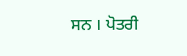ਸਨ । ਪੋਤਰੀ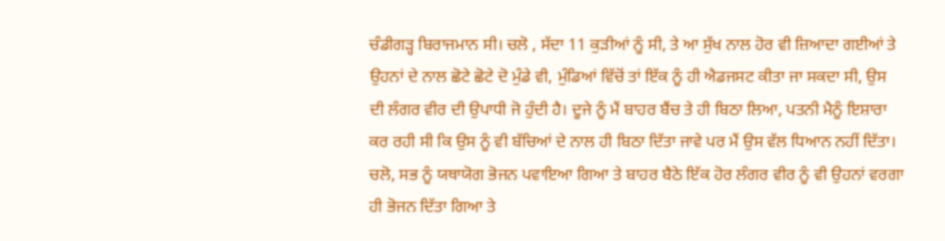ਚੰਡੀਗੜ੍ਹ ਬਿਰਾਜਮਾਨ ਸੀ। ਚਲੋ , ਸੱਦਾ 11 ਕੁੜੀਆਂ ਨੂੰ ਸੀ, ਤੇ ਆ ਸੁੱਖ ਨਾਲ ਹੋਰ ਵੀ ਜ਼ਿਆਦਾ ਗਈਆਂ ਤੇ ਉਹਨਾਂ ਦੇ ਨਾਲ ਛੋਟੇ ਛੋਟੇ ਦੋ ਮੁੰਡੇ ਵੀ, ਮੁੰਡਿਆਂ ਵਿੱਚੋਂ ਤਾਂ ਇੱਕ ਨੂੰ ਹੀ ਐਡਜਸਟ ਕੀਤਾ ਜਾ ਸਕਦਾ ਸੀ, ਉਸ ਦੀ ਲੰਗਰ ਵੀਰ ਦੀ ਉਪਾਧੀ ਜੋ ਹੁੰਦੀ ਹੈ। ਦੂਜੇ ਨੂੰ ਮੈਂ ਬਾਹਰ ਬੈਂਚ ਤੇ ਹੀ ਬਿਠਾ ਲਿਆ, ਪਤਨੀ ਮੈਨੂੰ ਇਸ਼ਾਰਾ ਕਰ ਰਹੀ ਸੀ ਕਿ ਉਸ ਨੂੰ ਵੀ ਬੱਚਿਆਂ ਦੇ ਨਾਲ ਹੀ ਬਿਠਾ ਦਿੱਤਾ ਜਾਵੇ ਪਰ ਮੈਂ ਉਸ ਵੱਲ ਧਿਆਨ ਨਹੀਂ ਦਿੱਤਾ। ਚਲੋ, ਸਭ ਨੂੰ ਯਥਾਯੋਗ ਭੋਜਨ ਪਵਾਇਆ ਗਿਆ ਤੇ ਬਾਹਰ ਬੈਠੇ ਇੱਕ ਹੋਰ ਲੰਗਰ ਵੀਰ ਨੂੰ ਵੀ ਉਹਨਾਂ ਵਰਗਾ ਹੀ ਭੋਜਨ ਦਿੱਤਾ ਗਿਆ ਤੇ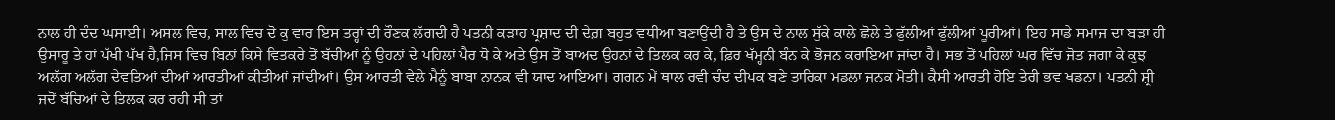ਨਾਲ ਹੀ ਦੰਦ ਘਸਾਈ। ਅਸਲ ਵਿਚ, ਸਾਲ ਵਿਚ ਦੋ ਕੁ ਵਾਰ ਇਸ ਤਰ੍ਹਾਂ ਦੀ ਰੌਣਕ ਲੱਗਦੀ ਹੈ ਪਤਨੀ ਕੜਾਹ ਪ੍ਰਸ਼ਾਦ ਦੀ ਦੇਗ਼ ਬਹੁਤ ਵਧੀਆ ਬਣਾਉਂਦੀ ਹੈ ਤੇ ਉਸ ਦੇ ਨਾਲ ਸੁੱਕੇ ਕਾਲੇ ਛੋਲੇ ਤੇ ਫੁੱਲੀਆਂ ਫੁੱਲੀਆਂ ਪੂਰੀਆਂ। ਇਹ ਸਾਡੇ ਸਮਾਜ ਦਾ ਬੜਾ ਹੀ ਉਸਾਰੂ ਤੇ ਹਾਂ ਪੱਖੀ ਪੱਖ ਹੈ,ਜਿਸ ਵਿਚ ਬਿਨਾਂ ਕਿਸੇ ਵਿਤਕਰੇ ਤੋਂ ਬੱਚੀਆਂ ਨੂੰ ਉਹਨਾਂ ਦੇ ਪਹਿਲਾਂ ਪੈਰ ਧੋ ਕੇ ਅਤੇ ਉਸ ਤੋਂ ਬਾਅਦ ਉਹਨਾਂ ਦੇ ਤਿਲਕ ਕਰ ਕੇ, ਫ਼ਿਰ ਖੱਮ੍ਹਨੀ ਬੰਨ ਕੇ ਭੋਜਨ ਕਰਾਇਆ ਜਾਂਦਾ ਹੈ। ਸਭ ਤੋਂ ਪਹਿਲਾਂ ਘਰ ਵਿੱਚ ਜੋਤ ਜਗਾ ਕੇ ਕੁਝ ਅਲੱਗ ਅਲੱਗ ਦੇਵਤਿਆਂ ਦੀਆਂ ਆਰਤੀਆਂ ਕੀਤੀਆਂ ਜਾਂਦੀਆਂ। ਉਸ ਆਰਤੀ ਵੇਲੇ ਮੈਨੂੰ ਬਾਬਾ ਨਾਨਕ ਵੀ ਯਾਦ ਆਇਆ। ਗਗਨ ਮੇਂ ਥਾਲ ਰਵੀ ਚੰਦ ਦੀਪਕ ਬਣੇ ਤਾਰਿਕਾ ਮਡਲਾ ਜਨਕ ਮੋਤੀ। ਕੈਸੀ ਆਰਤੀ ਹੋਇ ਤੇਰੀ ਭਵ ਖਡਨਾ। ਪਤਨੀ ਸ਼੍ਰੀ ਜਦੋਂ ਬੱਚਿਆਂ ਦੇ ਤਿਲਕ ਕਰ ਰਹੀ ਸੀ ਤਾਂ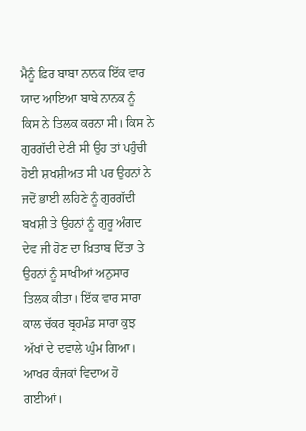ਮੈਨੂੰ ਫ਼ਿਰ ਬਾਬਾ ਨਾਨਕ ਇੱਕ ਵਾਰ ਯਾਦ ਆਇਆ ਬਾਬੇ ਨਾਨਕ ਨੂੰ ਕਿਸ ਨੇ ਤਿਲਕ ਕਰਨਾ ਸੀ। ਕਿਸ ਨੇ ਗੁਰਗੱਦੀ ਦੇਣੀ ਸੀ ਉਹ ਤਾਂ ਪਹੁੰਚੀ ਹੋਈ ਸ਼ਖਸ਼ੀਅਤ ਸੀ ਪਰ ਉਹਨਾਂ ਨੇ ਜਦੋਂ ਭਾਈ ਲਹਿਣੇ ਨੂੰ ਗੁਰਗੱਦੀ ਬਖਸ਼ੀ ਤੇ ਉਹਨਾਂ ਨੂੰ ਗੁਰੂ ਅੰਗਦ ਦੇਵ ਜੀ ਹੋਣ ਦਾ ਖ਼ਿਤਾਬ ਦਿੱਤਾ ਤੇ ਉਹਨਾਂ ਨੂੰ ਸਾਖੀਆਂ ਅਨੁਸਾਰ ਤਿਲਕ ਕੀਤਾ। ਇੱਕ ਵਾਰ ਸਾਰਾ ਕਾਲ ਚੱਕਰ ਬ੍ਰਹਮੰਡ ਸਾਰਾ ਕੁਝ ਅੱਖਾਂ ਦੇ ਦਵਾਲੇ ਘੁੰਮ ਗਿਆ। ਆਖਰ ਕੰਜਕਾਂ ਵਿਦਾਅ ਹੋ ਗਈਆਂ।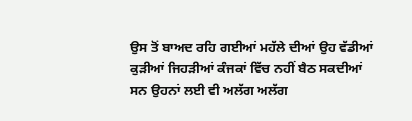ਉਸ ਤੋਂ ਬਾਅਦ ਰਹਿ ਗਈਆਂ ਮਹੱਲੇ ਦੀਆਂ ਉਹ ਵੱਡੀਆਂ ਕੁੜੀਆਂ ਜਿਹੜੀਆਂ ਕੰਜਕਾਂ ਵਿੱਚ ਨਹੀਂ ਬੈਠ ਸਕਦੀਆਂ ਸਨ ਉਹਨਾਂ ਲਈ ਵੀ ਅਲੱਗ ਅਲੱਗ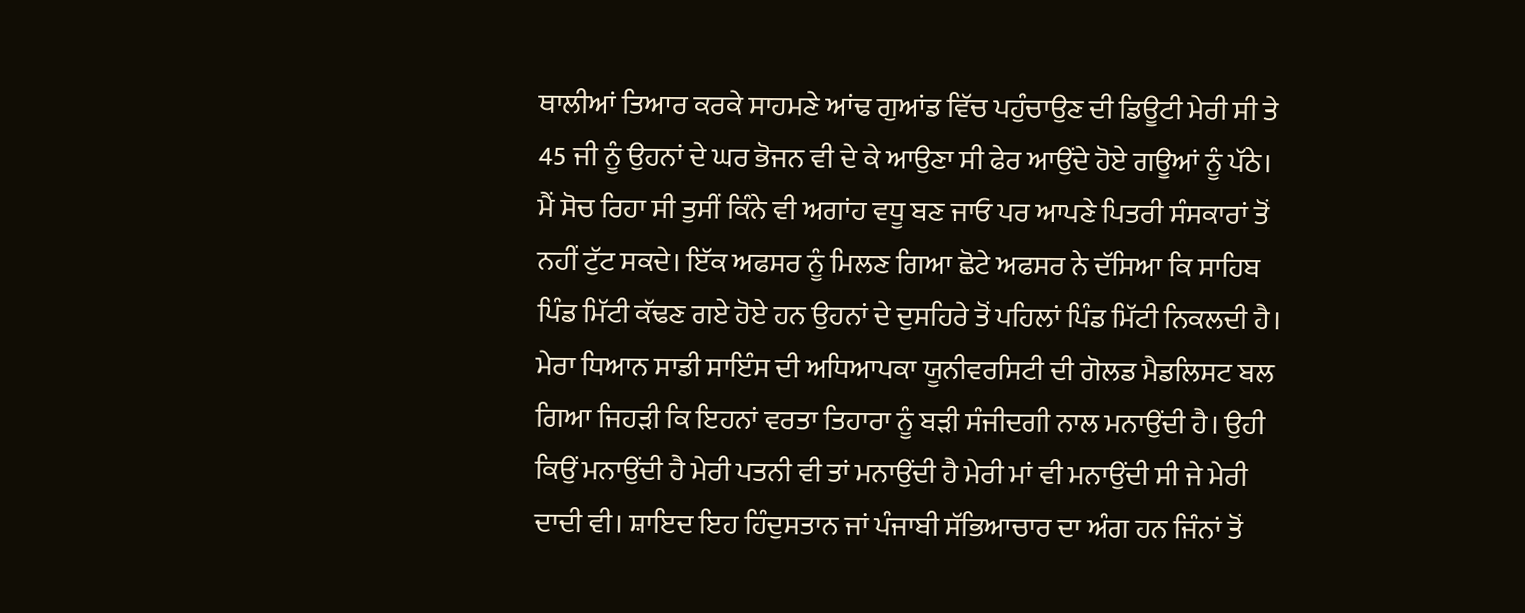ਥਾਲੀਆਂ ਤਿਆਰ ਕਰਕੇ ਸਾਹਮਣੇ ਆਂਢ ਗੁਆਂਡ ਵਿੱਚ ਪਹੁੰਚਾਉਣ ਦੀ ਡਿਊਟੀ ਮੇਰੀ ਸੀ ਤੇ 45 ਜੀ ਨੂੰ ਉਹਨਾਂ ਦੇ ਘਰ ਭੋਜਨ ਵੀ ਦੇ ਕੇ ਆਉਣਾ ਸੀ ਫੇਰ ਆਉਂਦੇ ਹੋਏ ਗਊਆਂ ਨੂੰ ਪੱਠੇ। ਮੈਂ ਸੋਚ ਰਿਹਾ ਸੀ ਤੁਸੀਂ ਕਿੰਨੇ ਵੀ ਅਗਾਂਹ ਵਧੂ ਬਣ ਜਾਓ ਪਰ ਆਪਣੇ ਪਿਤਰੀ ਸੰਸਕਾਰਾਂ ਤੋਂ ਨਹੀਂ ਟੁੱਟ ਸਕਦੇ। ਇੱਕ ਅਫਸਰ ਨੂੰ ਮਿਲਣ ਗਿਆ ਛੋਟੇ ਅਫਸਰ ਨੇ ਦੱਸਿਆ ਕਿ ਸਾਹਿਬ ਪਿੰਡ ਮਿੱਟੀ ਕੱਢਣ ਗਏ ਹੋਏ ਹਨ ਉਹਨਾਂ ਦੇ ਦੁਸਹਿਰੇ ਤੋਂ ਪਹਿਲਾਂ ਪਿੰਡ ਮਿੱਟੀ ਨਿਕਲਦੀ ਹੈ।
ਮੇਰਾ ਧਿਆਨ ਸਾਡੀ ਸਾਇੰਸ ਦੀ ਅਧਿਆਪਕਾ ਯੂਨੀਵਰਸਿਟੀ ਦੀ ਗੋਲਡ ਮੈਡਲਿਸਟ ਬਲ ਗਿਆ ਜਿਹੜੀ ਕਿ ਇਹਨਾਂ ਵਰਤਾ ਤਿਹਾਰਾ ਨੂੰ ਬੜੀ ਸੰਜੀਦਗੀ ਨਾਲ ਮਨਾਉਂਦੀ ਹੈ। ਉਹੀ ਕਿਉਂ ਮਨਾਉਂਦੀ ਹੈ ਮੇਰੀ ਪਤਨੀ ਵੀ ਤਾਂ ਮਨਾਉਂਦੀ ਹੈ ਮੇਰੀ ਮਾਂ ਵੀ ਮਨਾਉਂਦੀ ਸੀ ਜੇ ਮੇਰੀ ਦਾਦੀ ਵੀ। ਸ਼ਾਇਦ ਇਹ ਹਿੰਦੁਸਤਾਨ ਜਾਂ ਪੰਜਾਬੀ ਸੱਭਿਆਚਾਰ ਦਾ ਅੰਗ ਹਨ ਜਿੰਨਾਂ ਤੋਂ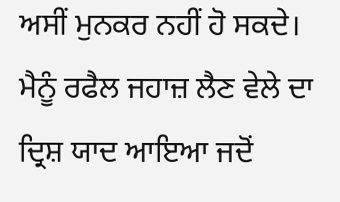ਅਸੀਂ ਮੁਨਕਰ ਨਹੀਂ ਹੋ ਸਕਦੇ। ਮੈਨੂੰ ਰਫੈਲ ਜਹਾਜ਼ ਲੈਣ ਵੇਲੇ ਦਾ ਦ੍ਰਿਸ਼ ਯਾਦ ਆਇਆ ਜਦੋਂ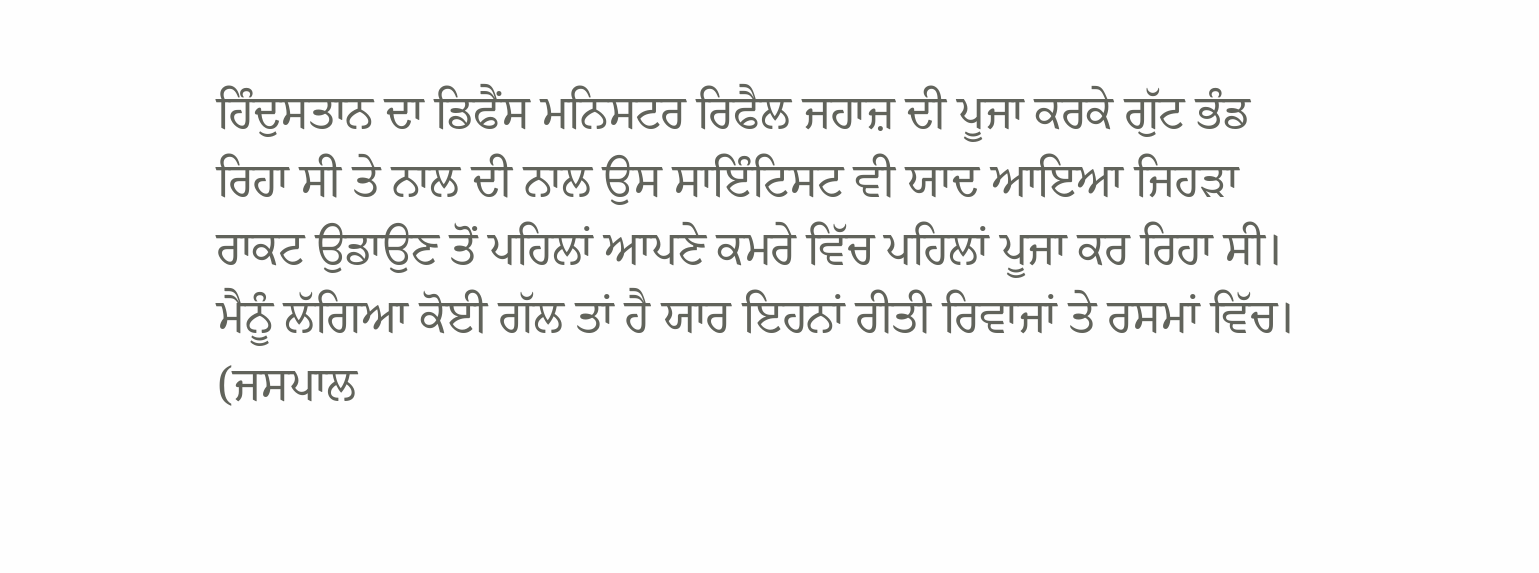ਹਿੰਦੁਸਤਾਨ ਦਾ ਡਿਫੈਂਸ ਮਨਿਸਟਰ ਰਿਫੈਲ ਜਹਾਜ਼ ਦੀ ਪੂਜਾ ਕਰਕੇ ਗੁੱਟ ਭੰਡ ਰਿਹਾ ਸੀ ਤੇ ਨਾਲ ਦੀ ਨਾਲ ਉਸ ਸਾਇੰਟਿਸਟ ਵੀ ਯਾਦ ਆਇਆ ਜਿਹੜਾ ਰਾਕਟ ਉਡਾਉਣ ਤੋਂ ਪਹਿਲਾਂ ਆਪਣੇ ਕਮਰੇ ਵਿੱਚ ਪਹਿਲਾਂ ਪੂਜਾ ਕਰ ਰਿਹਾ ਸੀ। ਮੈਨੂੰ ਲੱਗਿਆ ਕੋਈ ਗੱਲ ਤਾਂ ਹੈ ਯਾਰ ਇਹਨਾਂ ਰੀਤੀ ਰਿਵਾਜਾਂ ਤੇ ਰਸਮਾਂ ਵਿੱਚ।
(ਜਸਪਾਲ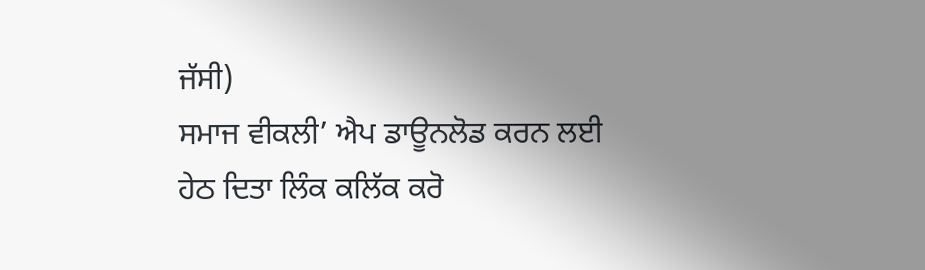ਜੱਸੀ)
ਸਮਾਜ ਵੀਕਲੀ’ ਐਪ ਡਾਊਨਲੋਡ ਕਰਨ ਲਈ ਹੇਠ ਦਿਤਾ ਲਿੰਕ ਕਲਿੱਕ ਕਰੋ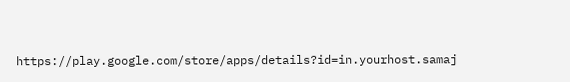https://play.google.com/store/apps/details?id=in.yourhost.samaj